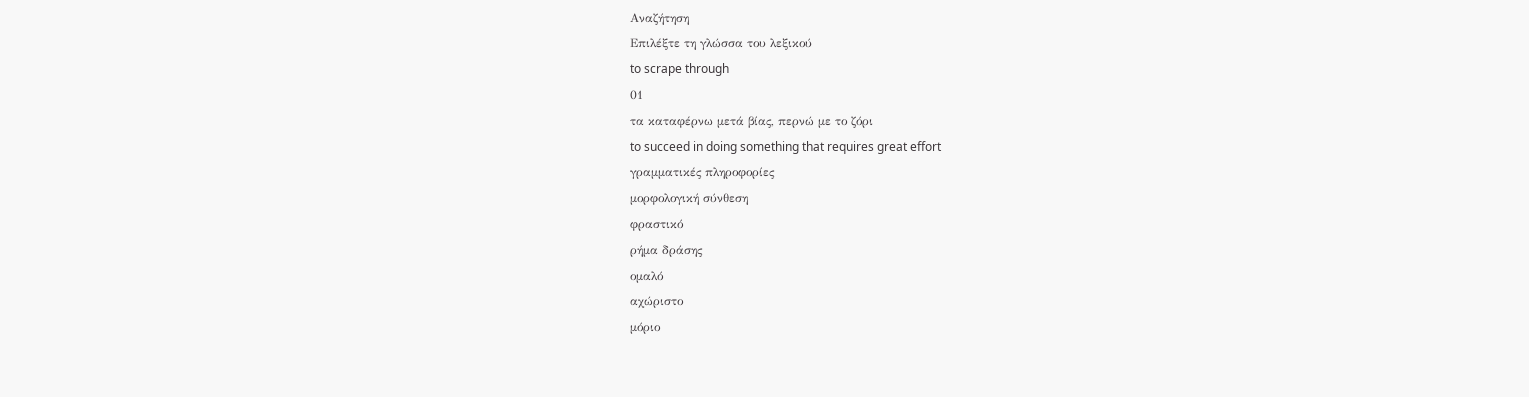Αναζήτηση
Επιλέξτε τη γλώσσα του λεξικού
to scrape through
01
τα καταφέρνω μετά βίας, περνώ με το ζόρι
to succeed in doing something that requires great effort
γραμματικές πληροφορίες
μορφολογική σύνθεση
φραστικό
ρήμα δράσης
ομαλό
αχώριστο
μόριο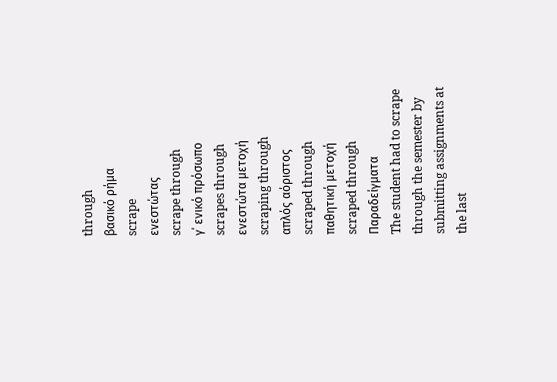through
βασικό ρήμα
scrape
ενεστώτας
scrape through
γ΄ ενικό πρόσωπο
scrapes through
ενεστώτα μετοχή
scraping through
απλός αόριστος
scraped through
παθητική μετοχή
scraped through
Παραδείγματα
The student had to scrape through the semester by submitting assignments at the last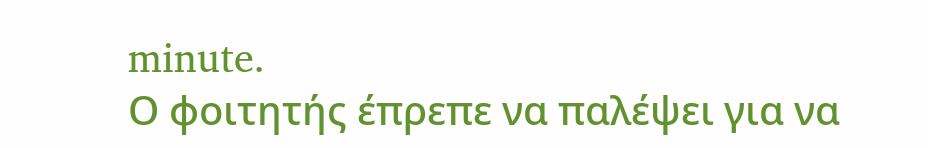minute.
Ο φοιτητής έπρεπε να παλέψει για να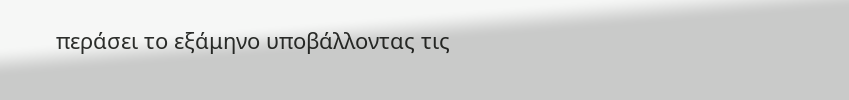περάσει το εξάμηνο υποβάλλοντας τις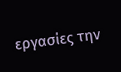εργασίες την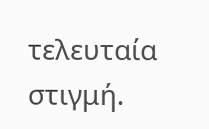τελευταία στιγμή.